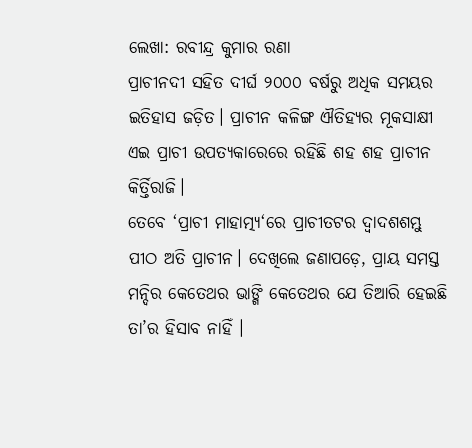ଲେଖା: ରବୀନ୍ଦ୍ର କୁମାର ରଣା
ପ୍ରାଚୀନଦୀ ସହିତ ଦୀର୍ଘ ୨୦୦୦ ବର୍ଷରୁ ଅଧିକ ସମୟର ଇତିହାସ ଜଡ଼ିତ। ପ୍ରାଚୀନ କଳିଙ୍ଗ ଐତିହ୍ୟର ମୂକସାକ୍ଷୀ ଏଇ ପ୍ରାଚୀ ଉପତ୍ୟକାରେରେ ରହିଛି ଶହ ଶହ ପ୍ରାଚୀନ କିର୍ତ୍ତିରାଜି।
ତେବେ ‘ପ୍ରାଚୀ ମାହାତ୍ମ୍ୟ‘ରେ ପ୍ରାଚୀତଟର ଦ୍ଵାଦଶଶମ୍ଭୁ ପୀଠ ଅତି ପ୍ରାଚୀନ। ଦେଖିଲେ ଜଣାପଡ଼େ, ପ୍ରାୟ ସମସ୍ତ ମନ୍ଦିର କେତେଥର ଭାଙ୍ଗି କେତେଥର ଯେ ତିଆରି ହେଇଛି ତା’ର ହିସାବ ନାହିଁ ।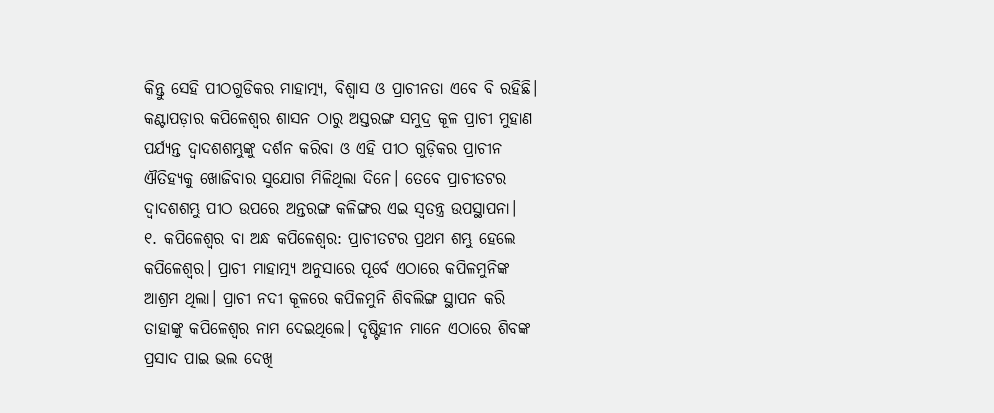କିନ୍ତୁ ସେହି ପୀଠଗୁଡିକର ମାହାତ୍ମ୍ୟ, ବିଶ୍ବାସ ଓ ପ୍ରାଚୀନତା ଏବେ ବି ରହିଛି। କଣ୍ଟାପଡ଼ାର କପିଳେଶ୍ୱର ଶାସନ ଠାରୁ ଅସ୍ତରଙ୍ଗ ସମୁଦ୍ର କୂଳ ପ୍ରାଚୀ ମୁହାଣ ପର୍ଯ୍ୟନ୍ତ ଦ୍ଵାଦଶଶମ୍ଭୁଙ୍କୁ ଦର୍ଶନ କରିବା ଓ ଏହି ପୀଠ ଗୁଡ଼ିକର ପ୍ରାଚୀନ ଐତିହ୍ୟକୁ ଖୋଜିବାର ସୁଯୋଗ ମିଳିଥିଲା ଦିନେ। ତେବେ ପ୍ରାଚୀତଟର ଦ୍ଵାଦଶଶମ୍ଭୁ ପୀଠ ଉପରେ ଅନ୍ତରଙ୍ଗ କଳିଙ୍ଗର ଏଇ ସ୍ଵତନ୍ତ୍ର ଉପସ୍ଥାପନା।
୧. କପିଳେଶ୍ୱର ବା ଅନ୍ଧ କପିଳେଶ୍ୱର: ପ୍ରାଚୀତଟର ପ୍ରଥମ ଶମ୍ଭୁ ହେଲେ କପିଳେଶ୍ୱର। ପ୍ରାଚୀ ମାହାତ୍ମ୍ୟ ଅନୁସାରେ ପୂର୍ବେ ଏଠାରେ କପିଳମୁନିଙ୍କ ଆଶ୍ରମ ଥିଲା। ପ୍ରାଚୀ ନଦୀ କୂଳରେ କପିଳମୁନି ଶିବଲିଙ୍ଗ ସ୍ଥାପନ କରି ତାହାଙ୍କୁ କପିଳେଶ୍ୱର ନାମ ଦେଇଥିଲେ। ଦୃଷ୍ଟିହୀନ ମାନେ ଏଠାରେ ଶିବଙ୍କ ପ୍ରସାଦ ପାଇ ଭଲ ଦେଖି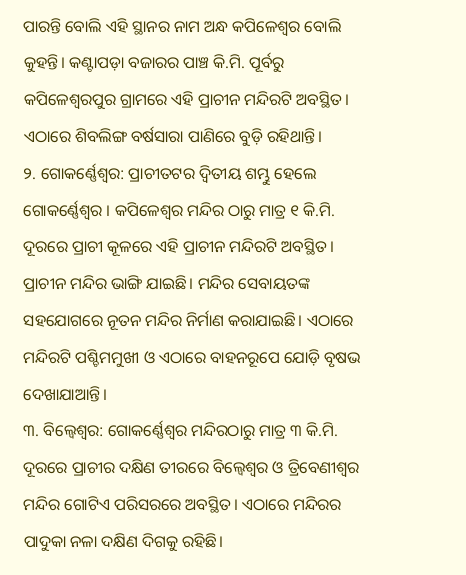ପାରନ୍ତି ବୋଲି ଏହି ସ୍ଥାନର ନାମ ଅନ୍ଧ କପିଳେଶ୍ୱର ବୋଲି କୁହନ୍ତି। କଣ୍ଟାପଡ଼ା ବଜାରର ପାଞ୍ଚ କି.ମି. ପୂର୍ବରୁ କପିଳେଶ୍ୱରପୁର ଗ୍ରାମରେ ଏହି ପ୍ରାଚୀନ ମନ୍ଦିରଟି ଅବସ୍ଥିତ। ଏଠାରେ ଶିବଲିଙ୍ଗ ବର୍ଷସାରା ପାଣିରେ ବୁଡ଼ି ରହିଥାନ୍ତି।
୨. ଗୋକର୍ଣ୍ଣେଶ୍ୱର: ପ୍ରାଚୀତଟର ଦ୍ଵିତୀୟ ଶମ୍ଭୁ ହେଲେ ଗୋକର୍ଣ୍ଣେଶ୍ୱର । କପିଳେଶ୍ୱର ମନ୍ଦିର ଠାରୁ ମାତ୍ର ୧ କି.ମି. ଦୂରରେ ପ୍ରାଚୀ କୂଳରେ ଏହି ପ୍ରାଚୀନ ମନ୍ଦିରଟି ଅବସ୍ଥିତ। ପ୍ରାଚୀନ ମନ୍ଦିର ଭାଙ୍ଗି ଯାଇଛି। ମନ୍ଦିର ସେବାୟତଙ୍କ ସହଯୋଗରେ ନୂତନ ମନ୍ଦିର ନିର୍ମାଣ କରାଯାଇଛି। ଏଠାରେ ମନ୍ଦିରଟି ପଶ୍ଚିମମୁଖୀ ଓ ଏଠାରେ ବାହନରୂପେ ଯୋଡ଼ି ବୃଷଭ ଦେଖାଯାଆନ୍ତି।
୩. ବିଲ୍ୱେଶ୍ଵର: ଗୋକର୍ଣ୍ଣେଶ୍ୱର ମନ୍ଦିରଠାରୁ ମାତ୍ର ୩ କି.ମି. ଦୂରରେ ପ୍ରାଚୀର ଦକ୍ଷିଣ ତୀରରେ ବିଲ୍ଵେଶ୍ୱର ଓ ତ୍ରିବେଣୀଶ୍ୱର ମନ୍ଦିର ଗୋଟିଏ ପରିସରରେ ଅବସ୍ଥିତ। ଏଠାରେ ମନ୍ଦିରର ପାଦୁକା ନଳା ଦକ୍ଷିଣ ଦିଗକୁ ରହିଛି।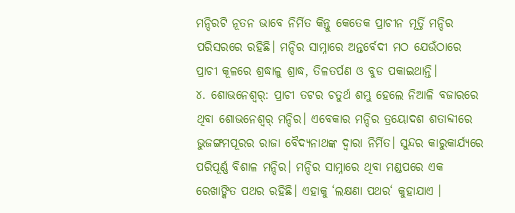ମନ୍ଦିରଟି ନୂତନ ଭାବେ ନିର୍ମିତ କିନ୍ତୁ କେତେକ ପ୍ରାଚୀନ ମୂର୍ତ୍ତି ମନ୍ଦିର ପରିସରରେ ରହିଛି। ମନ୍ଦିର ସାମ୍ନାରେ ଅନ୍ତର୍ବେଦୀ ମଠ ଯେଉଁଠାରେ ପ୍ରାଚୀ କୂଳରେ ଶ୍ରଦ୍ଧାଳୁ ଶ୍ରାଦ୍ଧ, ତିଳତର୍ପଣ ଓ ବୁଡ ପକାଇଥାନ୍ତି।
୪. ଶୋଭନେଶ୍ୱର୍: ପ୍ରାଚୀ ତଟର ଚତୁର୍ଥ ଶମ୍ଭୁ ହେଲେ ନିଆଳି ବଜାରରେ ଥିବା ଶୋଭନେଶ୍ୱର୍ ମନ୍ଦିର। ଏବେକାର ମନ୍ଦିର ତ୍ରୟୋଦଶ ଶତାବ୍ଦୀରେ ଭୁଜଙ୍ଗମପୂରର ରାଜା ବୈଦ୍ୟନାଥଙ୍କ ଦ୍ଵାରା ନିର୍ମିତ। ସୁନ୍ଦର କାରୁକାର୍ଯ୍ୟରେ ପରିପୂର୍ଣ୍ଣ ବିଶାଳ ମନ୍ଦିର। ମନ୍ଦିର ସାମ୍ନାରେ ଥିବା ମଣ୍ଡପରେ ଏକ ରେଖାଙ୍କିତ ପଥର ରହିଛି। ଏହାକୁ ‘ଲକ୍ଷଣା ପଥର‘ କୁହାଯାଏ ।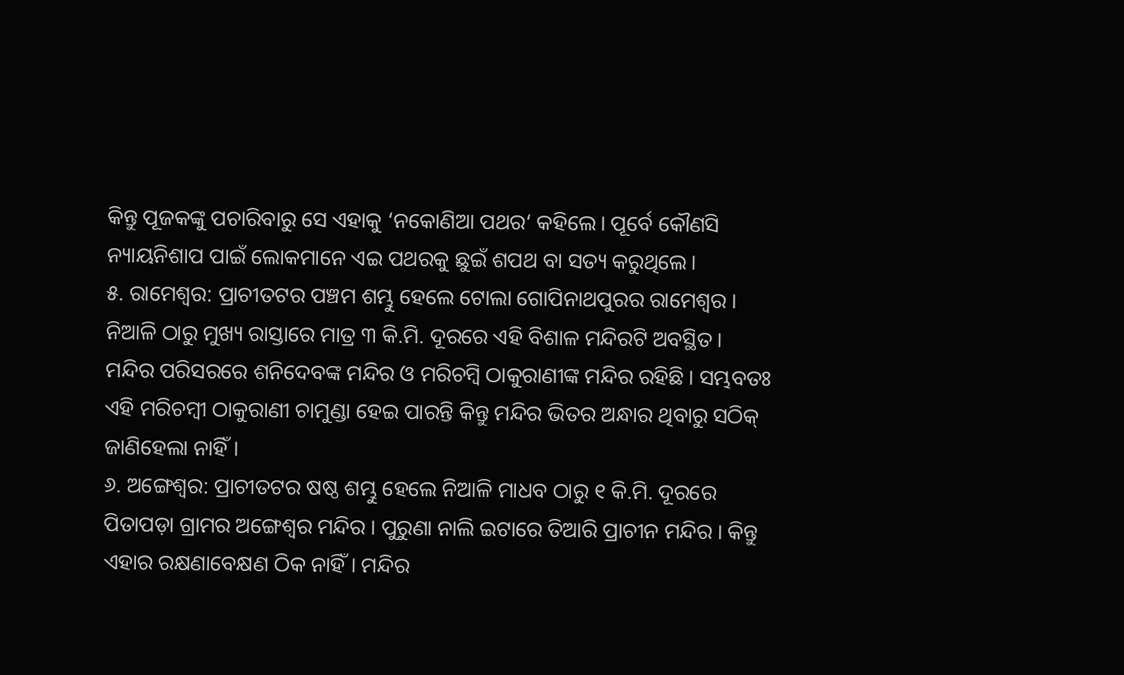କିନ୍ତୁ ପୂଜକଙ୍କୁ ପଚାରିବାରୁ ସେ ଏହାକୁ ‘ନକୋଣିଆ ପଥର‘ କହିଲେ। ପୂର୍ବେ କୌଣସି ନ୍ୟାୟନିଶାପ ପାଇଁ ଲୋକମାନେ ଏଇ ପଥରକୁ ଛୁଇଁ ଶପଥ ବା ସତ୍ୟ କରୁଥିଲେ।
୫. ରାମେଶ୍ବର: ପ୍ରାଚୀତଟର ପଞ୍ଚମ ଶମ୍ଭୁ ହେଲେ ଟୋଲା ଗୋପିନାଥପୁରର ରାମେଶ୍ବର। ନିଆଳି ଠାରୁ ମୁଖ୍ୟ ରାସ୍ତାରେ ମାତ୍ର ୩ କି.ମି. ଦୂରରେ ଏହି ବିଶାଳ ମନ୍ଦିରଟି ଅବସ୍ଥିତ। ମନ୍ଦିର ପରିସରରେ ଶନିଦେବଙ୍କ ମନ୍ଦିର ଓ ମରିଚମ୍ବି ଠାକୁରାଣୀଙ୍କ ମନ୍ଦିର ରହିଛି। ସମ୍ଭବତଃ ଏହି ମରିଚମ୍ବୀ ଠାକୁରାଣୀ ଚାମୁଣ୍ଡା ହେଇ ପାରନ୍ତି କିନ୍ତୁ ମନ୍ଦିର ଭିତର ଅନ୍ଧାର ଥିବାରୁ ସଠିକ୍ ଜାଣିହେଲା ନାହିଁ।
୬. ଅଙ୍ଗେଶ୍ୱର: ପ୍ରାଚୀତଟର ଷଷ୍ଠ ଶମ୍ଭୁ ହେଲେ ନିଆଳି ମାଧବ ଠାରୁ ୧ କି.ମି. ଦୂରରେ ପିତାପଡ଼ା ଗ୍ରାମର ଅଙ୍ଗେଶ୍ୱର ମନ୍ଦିର। ପୁରୁଣା ନାଲି ଇଟାରେ ତିଆରି ପ୍ରାଚୀନ ମନ୍ଦିର। କିନ୍ତୁ ଏହାର ରକ୍ଷଣାବେକ୍ଷଣ ଠିକ ନାହିଁ। ମନ୍ଦିର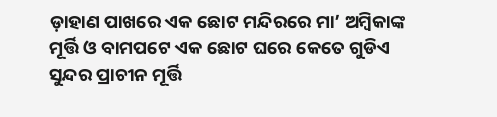ଡ଼ାହାଣ ପାଖରେ ଏକ ଛୋଟ ମନ୍ଦିରରେ ମା’ ଅମ୍ବିକାଙ୍କ ମୂର୍ତ୍ତି ଓ ବାମପଟେ ଏକ ଛୋଟ ଘରେ କେତେ ଗୁଡିଏ ସୁନ୍ଦର ପ୍ରାଚୀନ ମୂର୍ତ୍ତି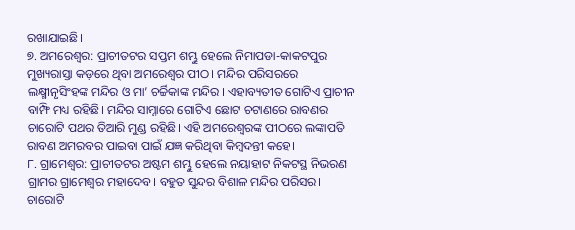ରଖାଯାଇଛି।
୭. ଅମରେଶ୍ୱର: ପ୍ରାଚୀତଟର ସପ୍ତମ ଶମ୍ଭୁ ହେଲେ ନିମାପଡା-କାକଟପୁର ମୁଖ୍ୟରାସ୍ତା କଡ଼ରେ ଥିବା ଅମରେଶ୍ୱର ପୀଠ। ମନ୍ଦିର ପରିସରରେ ଲକ୍ଷ୍ମୀନୃସିଂହଙ୍କ ମନ୍ଦିର ଓ ମା’ ଚର୍ଚ୍ଚିକାଙ୍କ ମନ୍ଦିର । ଏହାବ୍ୟତୀତ ଗୋଟିଏ ପ୍ରାଚୀନ ବାମ୍ଫି ମଧ୍ୟ ରହିଛି। ମନ୍ଦିର ସାମ୍ନାରେ ଗୋଟିଏ ଛୋଟ ଚଟାଣରେ ରାବଣର ଚାରୋଟି ପଥର ତିଆରି ମୁଣ୍ଡ ରହିଛି। ଏହି ଅମରେଶ୍ୱରଙ୍କ ପୀଠରେ ଲଙ୍କାପତି ରାବଣ ଅମରବର ପାଇବା ପାଇଁ ଯଜ୍ଞ କରିଥିବା କିମ୍ବଦନ୍ତୀ କହେ।
୮. ଗ୍ରାମେଶ୍ୱର: ପ୍ରାଚୀତଟର ଅଷ୍ଟମ ଶମ୍ଭୁ ହେଲେ ନୟାହାଟ ନିକଟସ୍ଥ ନିଭରଣ ଗ୍ରାମର ଗ୍ରାମେଶ୍ୱର ମହାଦେବ। ବହୁତ ସୁନ୍ଦର ବିଶାଳ ମନ୍ଦିର ପରିସର। ଚାରୋଟି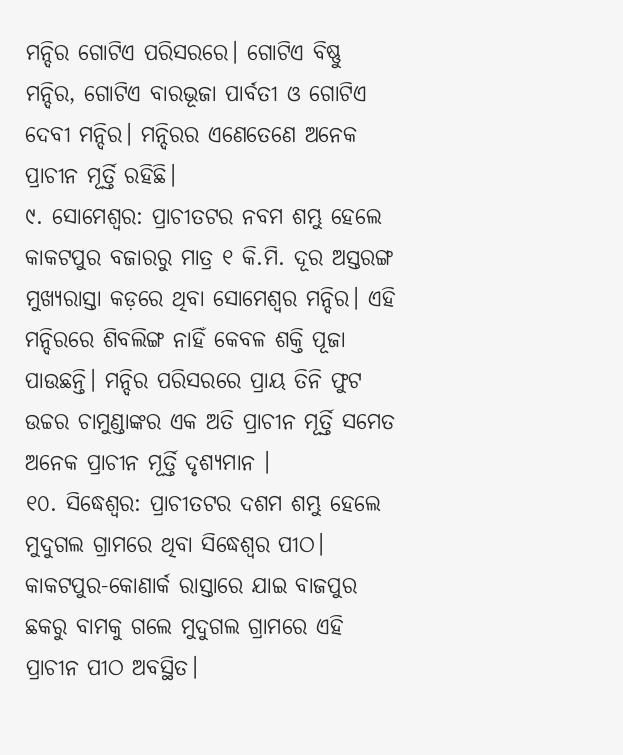ମନ୍ଦିର ଗୋଟିଏ ପରିସରରେ। ଗୋଟିଏ ବିଷ୍ଣୁ ମନ୍ଦିର, ଗୋଟିଏ ବାରଭୂଜା ପାର୍ବତୀ ଓ ଗୋଟିଏ ଦେବୀ ମନ୍ଦିର। ମନ୍ଦିରର ଏଣେତେଣେ ଅନେକ ପ୍ରାଚୀନ ମୂର୍ତ୍ତି ରହିଛି।
୯. ସୋମେଶ୍ୱର: ପ୍ରାଚୀତଟର ନବମ ଶମ୍ଭୁ ହେଲେ କାକଟପୁର ବଜାରରୁ ମାତ୍ର ୧ କି.ମି. ଦୂର ଅସ୍ତରଙ୍ଗ ମୁଖ୍ୟରାସ୍ତା କଡ଼ରେ ଥିବା ସୋମେଶ୍ୱର ମନ୍ଦିର। ଏହି ମନ୍ଦିରରେ ଶିବଲିଙ୍ଗ ନାହିଁ କେବଳ ଶକ୍ତି ପୂଜା ପାଉଛନ୍ତି। ମନ୍ଦିର ପରିସରରେ ପ୍ରାୟ ତିନି ଫୁଟ ଉଚ୍ଚର ଚାମୁଣ୍ଡାଙ୍କର ଏକ ଅତି ପ୍ରାଚୀନ ମୂର୍ତ୍ତି ସମେତ ଅନେକ ପ୍ରାଚୀନ ମୂର୍ତ୍ତି ଦୃଶ୍ୟମାନ ।
୧୦. ସିଦ୍ଧେଶ୍ୱର: ପ୍ରାଚୀତଟର ଦଶମ ଶମ୍ଭୁ ହେଲେ ମୁଦୁଗଲ ଗ୍ରାମରେ ଥିବା ସିଦ୍ଧେଶ୍ୱର ପୀଠ। କାକଟପୁର-କୋଣାର୍କ ରାସ୍ତାରେ ଯାଇ ବାଜପୁର ଛକରୁ ବାମକୁ ଗଲେ ମୁଦୁଗଲ ଗ୍ରାମରେ ଏହି ପ୍ରାଚୀନ ପୀଠ ଅବସ୍ଥିତ।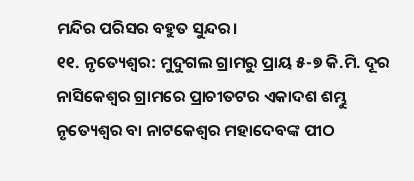ମନ୍ଦିର ପରିସର ବହୁତ ସୁନ୍ଦର।
୧୧. ନୃତ୍ୟେଶ୍ୱର: ମୁଦୁଗଲ ଗ୍ରାମରୁ ପ୍ରାୟ ୫-୭ କି.ମି. ଦୂର ନାସିକେଶ୍ଵର ଗ୍ରାମରେ ପ୍ରାଚୀତଟର ଏକାଦଶ ଶମ୍ଭୁ ନୃତ୍ୟେଶ୍ୱର ବା ନାଟକେଶ୍ୱର ମହାଦେବଙ୍କ ପୀଠ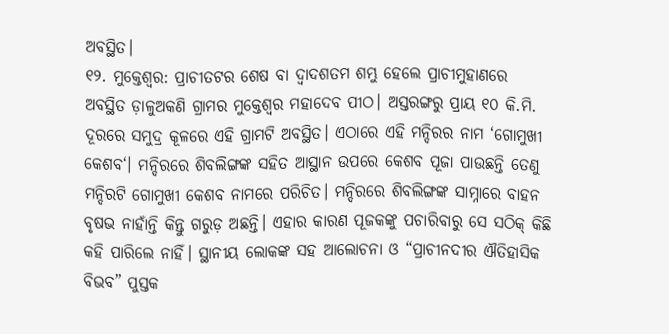ଅବସ୍ଥିତ।
୧୨. ମୁକ୍ତେଶ୍ଵର: ପ୍ରାଚୀତଟର ଶେଷ ବା ଦ୍ଵାଦଶତମ ଶମ୍ଭୁ ହେଲେ ପ୍ରାଚୀମୁହାଣରେ ଅବସ୍ଥିତ ଡ଼ାଳୁଅକଣି ଗ୍ରାମର ମୁକ୍ତେଶ୍ଵର ମହାଦେବ ପୀଠ। ଅସ୍ତରଙ୍ଗରୁ ପ୍ରାୟ ୧୦ କି.ମି. ଦୂରରେ ସମୁଦ୍ର କୂଳରେ ଏହି ଗ୍ରାମଟି ଅବସ୍ଥିତ। ଏଠାରେ ଏହି ମନ୍ଦିରର ନାମ ‘ଗୋମୁଖୀ କେଶବ‘। ମନ୍ଦିରରେ ଶିବଲିଙ୍ଗଙ୍କ ସହିତ ଆସ୍ଥାନ ଉପରେ କେଶବ ପୂଜା ପାଉଛନ୍ତି ତେଣୁ ମନ୍ଦିରଟି ଗୋମୁଖୀ କେଶବ ନାମରେ ପରିଚିତ। ମନ୍ଦିରରେ ଶିବଲିଙ୍ଗଙ୍କ ସାମ୍ନାରେ ବାହନ ବୃଷଭ ନାହାଁନ୍ତି କିନ୍ତୁ ଗରୁଡ଼ ଅଛନ୍ତି। ଏହାର କାରଣ ପୂଜକଙ୍କୁ ପଚାରିବାରୁ ସେ ସଠିକ୍ କିଛି କହି ପାରିଲେ ନାହିଁ। ସ୍ଥାନୀୟ ଲୋକଙ୍କ ସହ ଆଲୋଚନା ଓ “ପ୍ରାଚୀନଦୀର ଐତିହାସିକ ବିଭବ” ପୁସ୍ତକ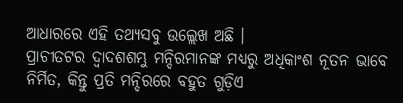ଆଧାରରେ ଏହି ତଥ୍ୟସବୁ ଉଲ୍ଲେଖ ଅଛି ।
ପ୍ରାଚୀତଟର ଦ୍ଵାଦଶଶମ୍ଭୁ ମନ୍ଦିରମାନଙ୍କ ମଧ୍ୟରୁ ଅଧିକାଂଶ ନୂତନ ଭାବେ ନିର୍ମିତ, କିନ୍ତୁ ପ୍ରତି ମନ୍ଦିରରେ ବହୁତ ଗୁଡ଼ିଏ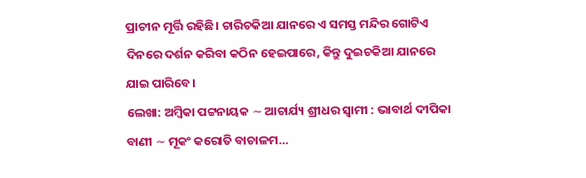ପ୍ରାଚୀନ ମୂର୍ତ୍ତି ରହିଛି। ଚାରିଚକିଆ ଯାନରେ ଏ ସମସ୍ତ ମନ୍ଦିର ଗୋଟିଏ ଦିନରେ ଦର୍ଶନ କରିବା କଠିନ ହେଇପାରେ, କିନ୍ତୁ ଦୁଇଚକିଆ ଯାନରେ ଯାଇ ପାରିବେ।
ଲେଖା: ଅମ୍ବିକା ପଟ୍ଟନାୟକ ∼ ଆଚାର୍ଯ୍ୟ ଶ୍ରୀଧର ସ୍ୱାମୀ : ଭାବାର୍ଥ ଦୀପିକା ବାଣୀ ∼ ମୂକଂ କରୋତି ବାଚାଳମ…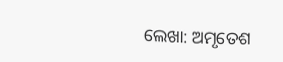ଲେଖା: ଅମୃତେଶ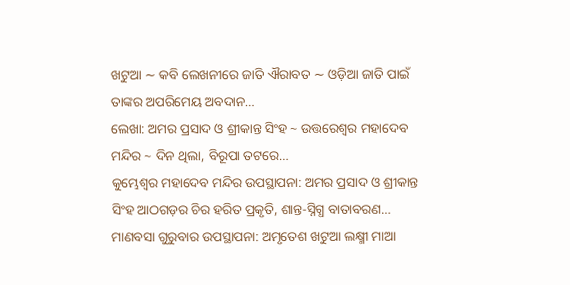ଖଟୁଆ ∼ କବି ଲେଖନୀରେ ଜାତି ଐରାବତ ∼ ଓଡ଼ିଆ ଜାତି ପାଇଁ ତାଙ୍କର ଅପରିମେୟ ଅବଦାନ…
ଲେଖା: ଅମର ପ୍ରସାଦ ଓ ଶ୍ରୀକାନ୍ତ ସିଂହ ~ ଉତ୍ତରେଶ୍ଵର ମହାଦେବ ମନ୍ଦିର ~ ଦିନ ଥିଲା, ବିରୂପା ତଟରେ…
କୁମ୍ଭେଶ୍ୱର ମହାଦେବ ମନ୍ଦିର ଉପସ୍ଥାପନା: ଅମର ପ୍ରସାଦ ଓ ଶ୍ରୀକାନ୍ତ ସିଂହ ଆଠଗଡ଼ର ଚିର ହରିତ ପ୍ରକୃତି, ଶାନ୍ତ-ସ୍ନିଗ୍ଧ ବାତାବରଣ…
ମାଣବସା ଗୁରୁବାର ଉପସ୍ଥାପନା: ଅମୃତେଶ ଖଟୁଆ ଲକ୍ଷ୍ମୀ ମାଆ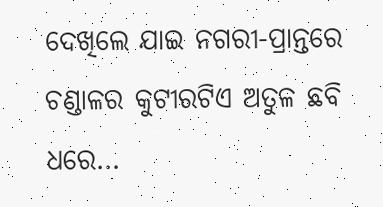ଦେଖିଲେ ଯାଇ ନଗରୀ-ପ୍ରାନ୍ତରେ ଚଣ୍ଡାଳର କୁଟୀରଟିଏ ଅତୁଳ ଛବି ଧରେ…